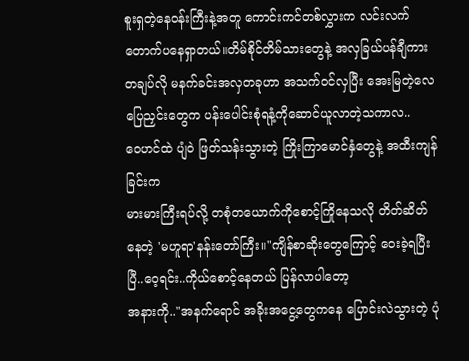စူးရှတဲ့နေဝန်းကြီးနဲ့အတူ ကောင်းကင်တစ်လွှားက လင်းလက်တောက်ပနေရှာတယ်။တိမ်စိုင်တိမ်သားတွေနဲ့ အလှခြယ်ပန်ချီကားတချပ်လို မနက်ခင်းအလှတခုဟာ အသက်ဝင်လှပြီး အေးမြတဲ့လေပြေညှင်းတွေက ပန်းပေါင်းစုံရနံ့ကိုဆောင်ယူလာတဲ့သကာလ..
ဝေဟင်ထဲ ပျံဝဲ ဖြတ်သန်းသွားတဲ့ ကြိုးကြာမောင်နှံတွေနဲ့ အထီးကျန်ခြင်းက
မားမားကြီးရပ်လို့ တစုံတယောက်ကိုစောင့်ကြိုနေသလို တိတ်ဆိတ်နေတဲ့ 'မဟူရာ'နန်းတော်ကြီး။"ကျိန်စာဆိုးတွေကြောင့် ဝေးခဲ့ရပြီးပြီ..ဝေ့ရင်း..ကိုယ်စောင့်နေတယ် ပြန်လာပါတော့
အနားကို.."အနက်ရောင် အခိုးအငွေ့တွေကနေ ပြောင်းလဲသွားတဲ့ ပုံ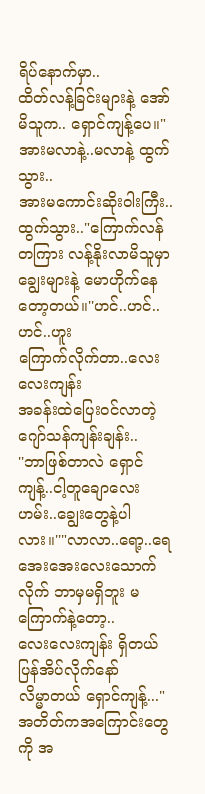ရိပ်နောက်မှာ..
ထိတ်လန့်ခြင်းများနဲ့ အော်မိသူက.. ရှောင်ကျန့်ပေ။"အားမလာနဲ့..မလာနဲ့ ထွက်သွား..
အားမကောင်းဆိုးဝါးကြီး..ထွက်သွား.."ကြောက်လန်တကြား လန့်နိုးလာမိသူမှာ
ချွေးများနဲ့ မောဟိုက်နေတော့တယ်။''ဟင်..ဟင်..ဟင်..ဟူး
ကြောက်လိုက်တာ..လေးလေးကျန်း
အခန်းထဲပြေးဝင်လာတဲ့ ဂျော်သန်ကျန်းချန်း..
''ဘာဖြစ်တာလဲ ရှောင်ကျန့်..ငါ့တူချောလေး
ဟမ်း..ချွေးတွေနဲ့ပါလား။''"လာလာ..ရော့..ရေအေးအေးလေးသောက်လိုက် ဘာမှမရှိဘူး မကြောက်နဲ့တော့..
လေးလေးကျန်း ရှိတယ် ပြန်အိပ်လိုက်နော်
လိမ္မာတယ် ရှောင်ကျန့်..."အတိတ်ကအကြောင်းတွေကို အ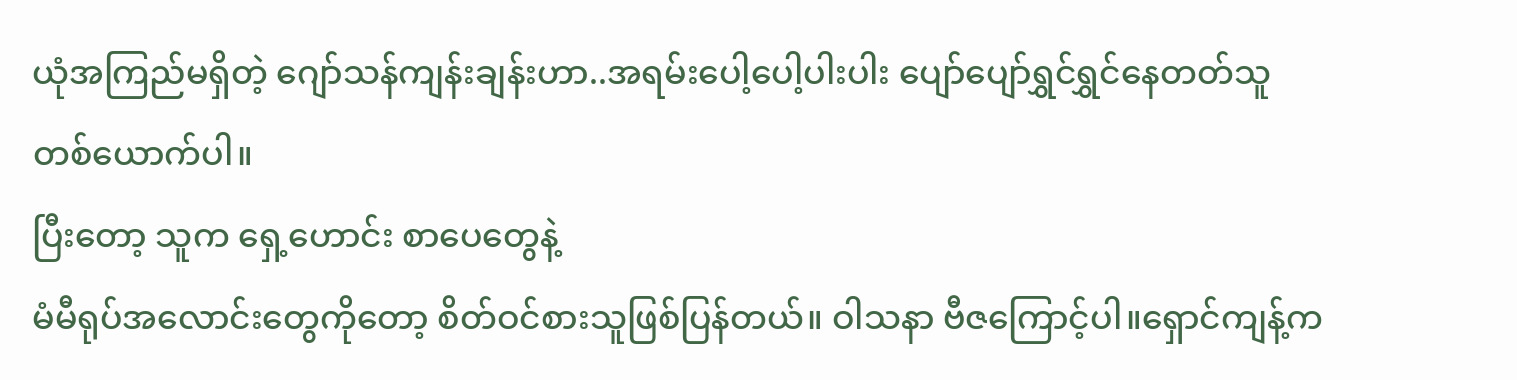ယုံအကြည်မရှိတဲ့ ဂျော်သန်ကျန်းချန်းဟာ..အရမ်းပေါ့ပေါ့ပါးပါး ပျော်ပျော်ရွှင်ရွှင်နေတတ်သူတစ်ယောက်ပါ။
ပြီးတော့ သူက ရှေ့ဟောင်း စာပေတွေနဲ့
မံမီရုပ်အလောင်းတွေကိုတော့ စိတ်ဝင်စားသူဖြစ်ပြန်တယ်။ ဝါသနာ ဗီဇကြောင့်ပါ။ရှောင်ကျန့်က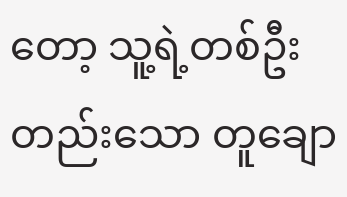တော့ သူ့ရဲ့တစ်ဦးတည်းသော တူချော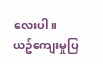လေးပါ။
ယဥ်ကျေးမှုပြ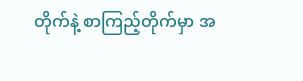တိုက်နဲ့ စာကြည့်တိုက်မှာ အ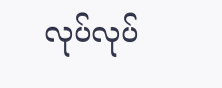လုပ်လုပ်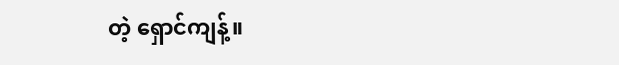တဲ့ ရှောင်ကျန့်။